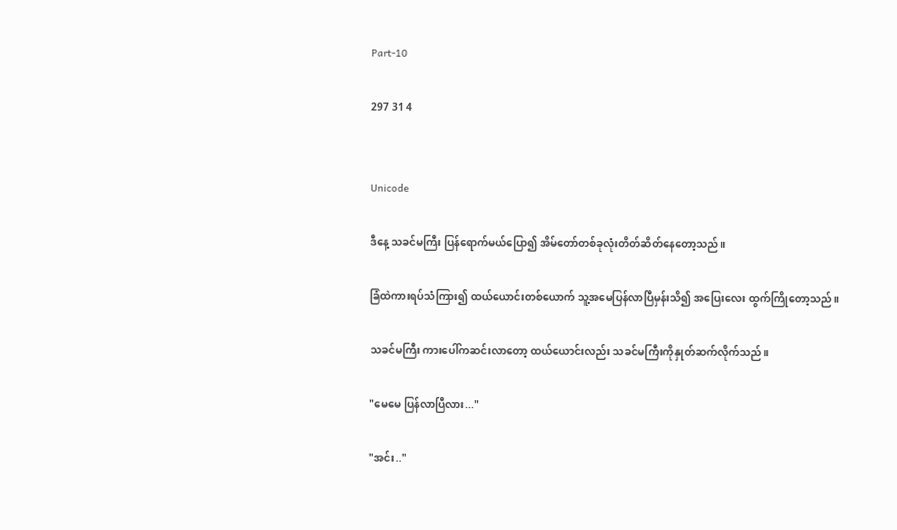Part-10

297 31 4


Unicode

ဒီနေ့ သခင်မကြီး ပြန်ရောက်မယ်ပြော၍ အိမ်တော်တစ်ခုလုံးတိတ်ဆိတ်နေတော့သည်။

ခြံထဲကားရပ်သံကြား၍ ထယ်ယောင်းတစ်ယောက် သူ့အမေပြန်လာပြီမှန်းသိ၍ အပြေးလေး ထွက်ကြိုတော့သည်။

သခင်မကြီး ကားပေါ်ကဆင်းလာတော့ ထယ်ယောင်းလည်း သခင်မကြီးကိုနှုတ်ဆက်လိုက်သည်။

"မေမေ ပြန်လာပြီလား..."

"အင်း.."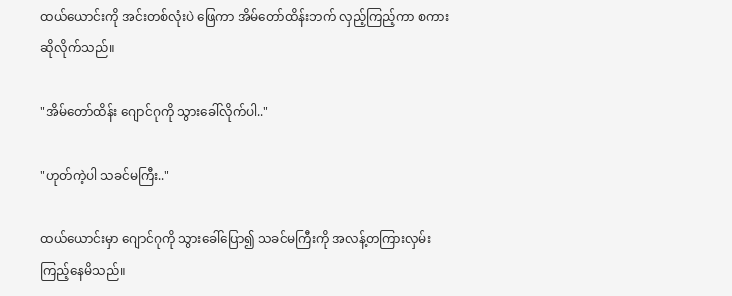ထယ်ယောင်းကို အင်းတစ်လုံးပဲ ဖြေကာ အိမ်တော်ထိန်းဘက် လှည့်ကြည့်ကာ စကားဆိုလိုက်သည်။

"အိမ်တော်ထိန်း ဂျောင်ဂုကို သွားခေါ်လိုက်ပါ.."

"ဟုတ်ကဲ့ပါ သခင်မကြီး.."

ထယ်ယောင်းမှာ ဂျောင်ဂုကို သွားခေါ်ပြော၍ သခင်မကြီးကို အလန့်တကြားလှမ်းကြည့်နေမိသည်။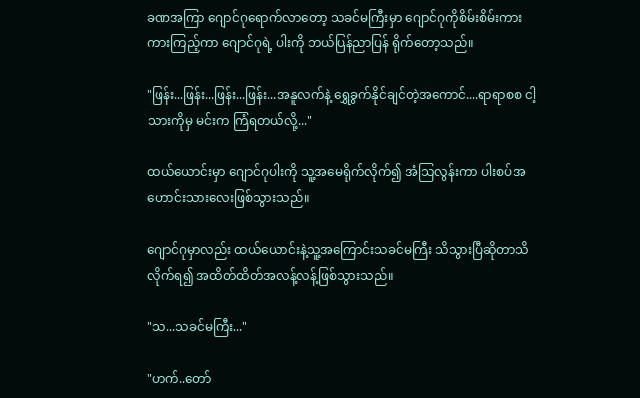ခဏအကြာ ဂျောင်ဂုရောက်လာတော့ သခင်မကြီးမှာ ဂျောင်ဂုကိုစိမ်းစိမ်းကားကားကြည့်ကာ ဂျောင်ဂုရဲ့ ပါးကို ဘယ်ပြန်ညာပြန် ရိုက်တော့သည်။

"ဖြန်း...ဖြန်း...ဖြန်း...ဖြန်း...အနူလက်နဲ့ ရွှေခွက်နိုင်ချင်တဲ့အကောင်....ရာရာစစ ငါ့သားကိုမှ မင်းက ကြံရတယ်လို့..."

ထယ်ယောင်းမှာ ဂျောင်ဂုပါးကို သူ့အမေရိုက်လိုက်၍ အံသြလွန်းကာ ပါးစပ်အဟောင်းသားလေးဖြစ်သွားသည်။

ဂျောင်ဂုမှာလည်း ထယ်ယောင်းနဲ့သူ့အကြောင်းသခင်မကြီး သိသွားပြီဆိုတာသိလိုက်ရ၍ အထိတ်ထိတ်အလန့်လန့်ဖြစ်သွားသည်။

"သ...သခင်မကြီး..."

"ဟက်..တော်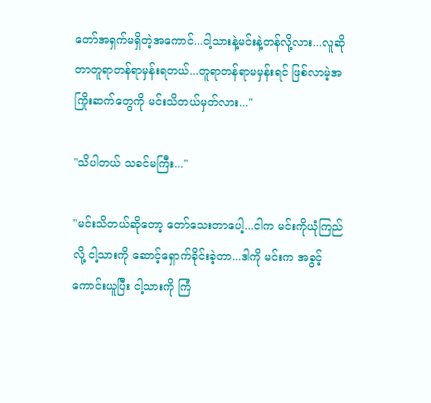တော်အရှက်မရှိတဲ့အကောင်...ငါ့သားနဲ့မင်းနဲ့တန်လို့လား...လူဆိုတာတူရာတန်ရာမှန်းရတယ်...တူရာတန်ရာမမှန်းရင် ဖြစ်လာမဲ့အကြိုးဆက်တွေကို မင်းသိတယ်မှတ်လား..."

"သိပါတယ် သခင်မကြီး..."

"မင်းသိတယ်ဆိုတော့ တော်သေးတာပေါ့...ငါက မင်းကိုယုံကြည်လို့ ငါ့သားကို ဆောင့်ရှောက်ခိုင်းခဲ့တာ...ဒါကို မင်းက အခွင့်ကောင်းယူပြီး ငါ့သားကို ကြံ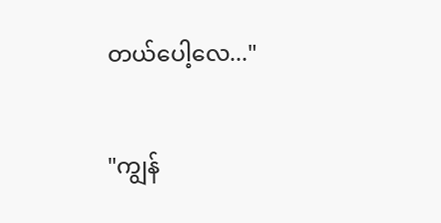တယ်ပေါ့လေ..."

"ကျွန်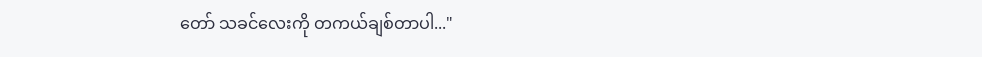တော် သခင်လေးကို တကယ်ချစ်တာပါ..."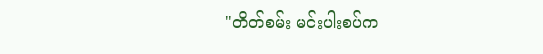"တိတ်စမ်း မင်းပါးစပ်က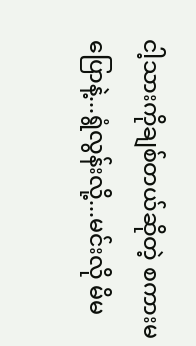ငါ့သားကိုချစ်တယ်ဆိုတဲ့ စကားမပြောနဲ့...ရွံလွန်းလို့...မင်းလို မိမ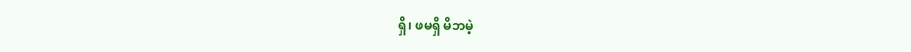ရှိ၊ ဖမရှိ မိဘမဲ့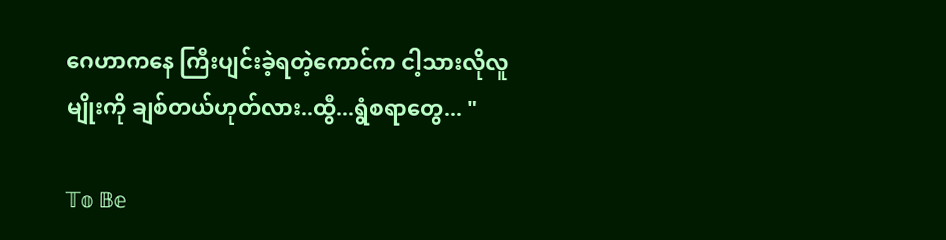ဂေဟာကနေ ကြီးပျင်းခဲ့ရတဲ့ကောင်က ငါ့သားလိုလူမျိုးကို ချစ်တယ်ဟုတ်လား..ထွီ...ရွံစရာတွေ... "

𝕋𝕠 𝔹𝕖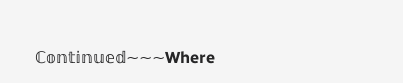ℂ𝕠𝕟𝕥𝕚𝕟𝕦𝕖𝕕~~~Where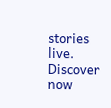stories live. Discover now